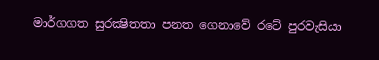මාර්ගගත සුරක්‍ෂිතතා පනත ගෙනාවේ රටේ පුරවැසියා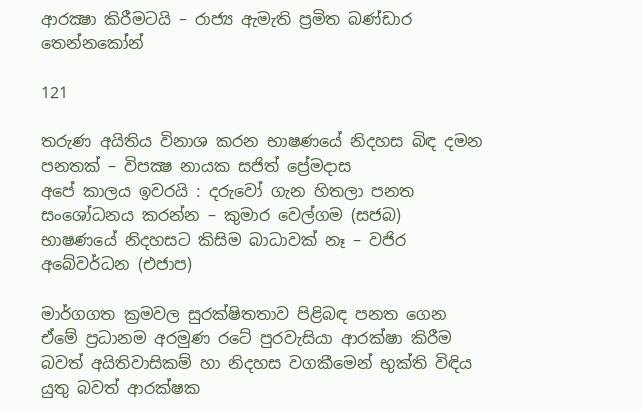ආරක්‍ෂා කිරීමටයි – රාජ්‍ය ඇමැති ප්‍රමිත බණ්ඩාර තෙන්නකෝන්

121

තරුණ අයිතිය විනාශ කරන භාෂණයේ නිදහස බිඳ දමන පනතක් – විපක්‍ෂ නායක සජිත් ප්‍රේමදාස
අපේ කාලය ඉවරයි : දරුවෝ ගැන හිතලා පනත සංශෝධනය කරන්න – කුමාර වෙල්ගම (සජබ)
භාෂණයේ නිදහසට කිසිම බාධාවක් නෑ – වජිර අබේවර්ධන (එජාප)

මාර්ගගත ක්‍රමවල සුරක්ෂිතතාව පිළිබඳ පනත ගෙන ඒමේ ප්‍රධානම අරමුණ රටේ පුරවැසියා ආරක්ෂා කිරීම බවත් අයිතිවාසිකම් හා නිදහස වගකීමෙන් භුක්ති විඳිය යුතු බවත් ආරක්ෂක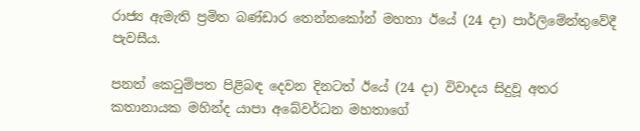රාජ්‍ය ඇමැති ප්‍රමිත බණ්ඩාර තෙන්නකෝන් මහතා ඊයේ (24 දා) පාර්ලිමේන්තුවේදී පැවසීය.

පනත් කෙටුම්පත පිළිබඳ දෙවන දිනටත් ඊයේ (24 දා) විවාදය සිදුවූ අතර කතානායක මහින්ද යාපා අබේවර්ධන මහතාගේ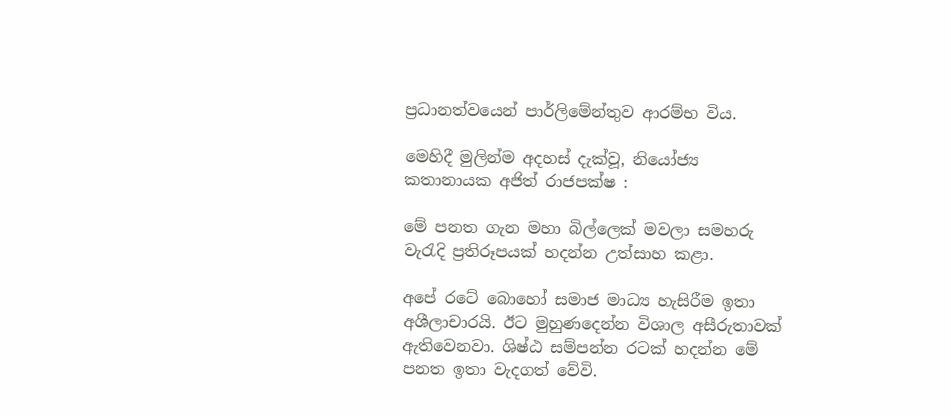ප්‍රධානත්වයෙන් පාර්ලිමේන්තුව ආරම්භ විය.

මෙහිදී මුලින්ම අදහස් දැක්වූ, නියෝජ්‍ය කතානායක අජිත් රාජපක්ෂ :

මේ පනත ගැන මහා බිල්ලෙක් මවලා සමහරු වැරැදි ප්‍රතිරූපයක් හදන්න උත්සාහ කළා.

අපේ රටේ බොහෝ සමාජ මාධ්‍ය හැසිරීම ඉතා අශීලාචාරයි. ඊට මුහුණදෙන්න විශාල අසීරුතාවක් ඇතිවෙනවා. ශිෂ්ඨ සම්පන්න රටක් හදන්න මේ පනත ඉතා වැදගත් වේවි.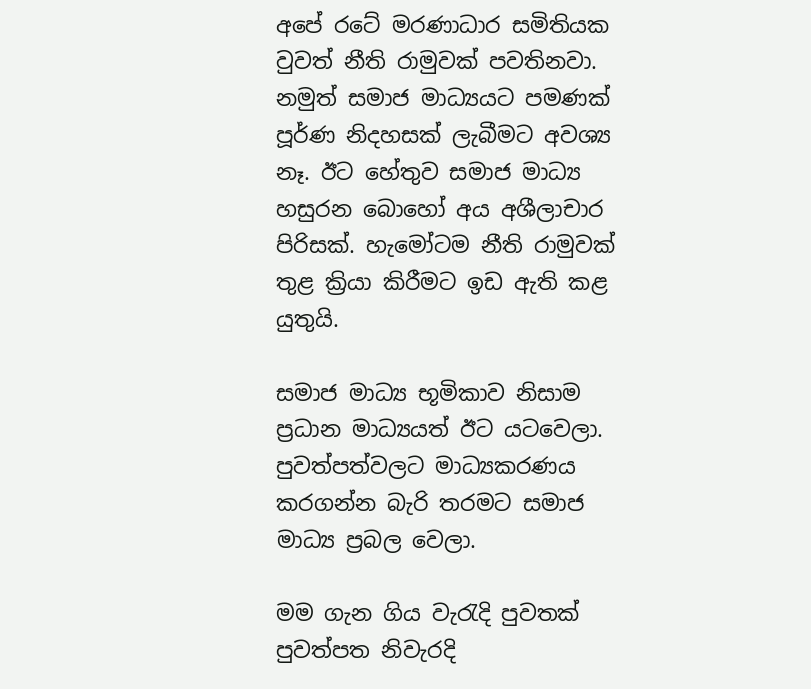අපේ රටේ මරණාධාර සමිතියක වුවත් නීති රාමුවක් පවතිනවා. නමුත් සමාජ මාධ්‍යයට පමණක් පූර්ණ නිදහසක් ලැබීමට අවශ්‍ය නෑ. ඊට හේතුව සමාජ මාධ්‍ය හසුරන බොහෝ අය අශීලාචාර පිරිසක්. හැමෝටම නීති රාමුවක් තුළ ක්‍රියා කිරීමට ඉඩ ඇති කළ යුතුයි.

සමාජ මාධ්‍ය භූමිකාව නිසාම ප්‍රධාන මාධ්‍යයත් ඊට යටවෙලා. පුවත්පත්වලට මාධ්‍යකරණය කරගන්න බැරි තරමට සමාජ මාධ්‍ය ප්‍රබල වෙලා.

මම ගැන ගිය වැරැදි පුවතක් පුවත්පත නිවැරදි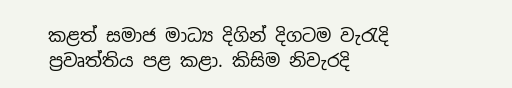කළත් සමාජ මාධ්‍ය දිගින් දිගටම වැරැදි ප්‍රවෘත්තිය පළ කළා. කිසිම නිවැරදි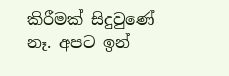කිරීමක් සිදුවුණේ නෑ. අපට ඉන්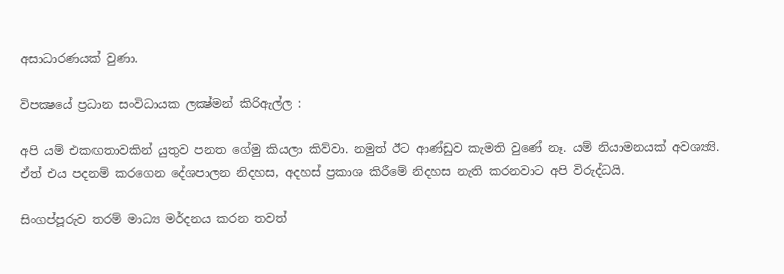අසාධාරණයක් වුණා.

විපක්‍ෂයේ ප්‍රධාන සංවිධායක ලක්‍ෂ්මන් කිරිඇල්ල :

අපි යම් එකඟතාවකින් යුතුව පනත ගේමු කියලා කිව්වා. නමුත් ඊට ආණ්ඩුව කැමති වුණේ නෑ. යම් නියාමනයක් අවශ්‍ය්‍යි. ඒත් එය පදනම් කරගෙන දේශපාලන නිදහස, අදහස් ප්‍රකාශ කිරීමේ නිදහස නැති කරනවාට අපි විරුද්ධයි.

සිංගප්පූරුව තරම් මාධ්‍ය මර්දනය කරන තවත්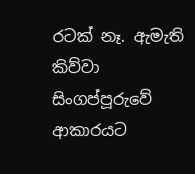රටක් නෑ. ඇමැති කිව්වා සිංගප්පූරුවේ ආකාරයට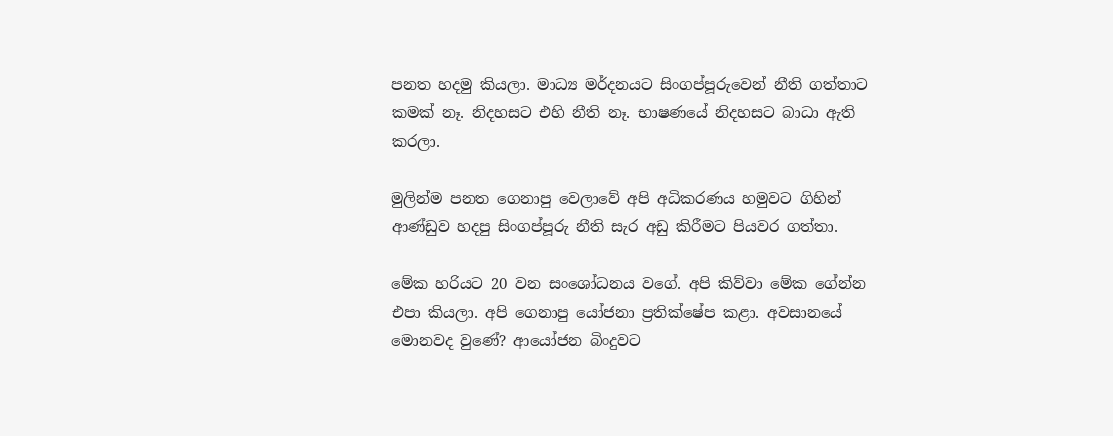පනත හදමු කියලා. මාධ්‍ය මර්දනයට සිංගප්පූරුවෙන් නීති ගත්තාට කමක් නෑ. නිදහසට එහි නීති නෑ. භාෂණයේ නිදහසට බාධා ඇති කරලා.

මුලින්ම පනත ගෙනාපු වෙලාවේ අපි අධිකරණය හමුවට ගිහින් ආණ්ඩුව හදපු සිංගප්පූරු නීති සැර අඩු කිරීමට පියවර ගත්තා.

මේක හරියට 20 වන සංශෝධනය වගේ. අපි කිව්වා මේක ගේන්න එපා කියලා. අපි ගෙනාපු යෝජනා ප්‍රතික්ෂේප කළා. අවසානයේ මොනවද වුණේ? ආයෝජන බිංදුවට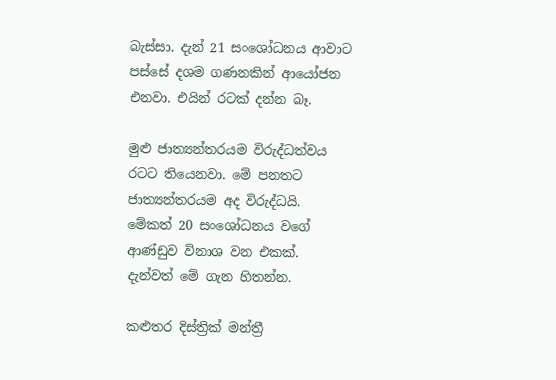බැස්සා. දැන් 21 සංශෝධනය ආවාට පස්සේ දශම ගණනකින් ආයෝජන එනවා. එයින් රටක් දන්න බෑ.

මුළු ජාත්‍යන්තරයම විරුද්ධත්වය රටට තියෙනවා. මේ පනතට ජාත්‍යන්තරයම අද විරුද්ධයි. මේකත් 20 සංශෝධනය වගේ ආණ්ඩුව විනාශ වන එකක්. දැන්වත් මේ ගැන හිතන්න.

කළුතර දිස්ත්‍රික් මන්ත්‍රී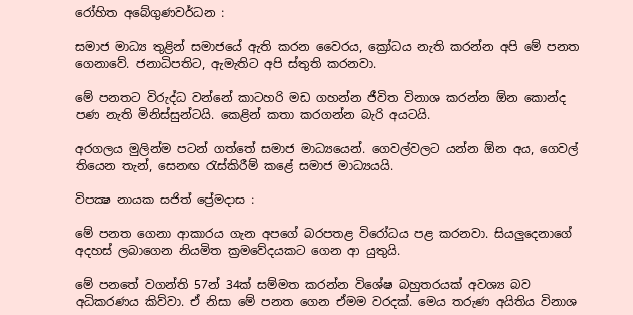රෝහිත අබේගුණවර්ධන :

සමාජ මාධ්‍ය තුළින් සමාජයේ ඇති කරන වෛරය, ක්‍රෝධය නැති කරන්න අපි මේ පනත ගෙනාවේ. ජනාධිපතිට, ඇමැතිට අපි ස්තුති කරනවා.

මේ පනතට විරුද්ධ වන්නේ කාටහරි මඩ ගහන්න ජීවිත විනාශ කරන්න ඕන කොන්ද පණ නැති මිනිස්සුන්ටයි. කෙළින් කතා කරගන්න බැරි අයටයි.

අරගලය මුලින්ම පටන් ගත්තේ සමාජ මාධ්‍යයෙන්. ගෙවල්වලට යන්න ඕන අය, ගෙවල් තියෙන තැන්, සෙනඟ රැස්කිරීම් කළේ සමාජ මාධ්‍යයයි.

විපක්‍ෂ නායක සජිත් ප්‍රේමදාස :

මේ පනත ගෙනා ආකාරය ගැන අපගේ බරපතළ විරෝධය පළ කරනවා. සියලුදෙනාගේ අදහස් ලබාගෙන නියමිත ක්‍රමවේදයකට ගෙන ආ යුතුයි.

මේ පනතේ වගන්ති 57න් 34ක් සම්මත කරන්න විශේෂ බහුතරයක් අවශ්‍ය බව අධිකරණය කිව්වා. ඒ නිසා මේ පනත ගෙන ඒමම වරදක්. මෙය තරුණ අයිතිය විනාශ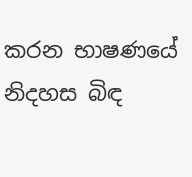කරන භාෂණයේ නිදහස බිඳ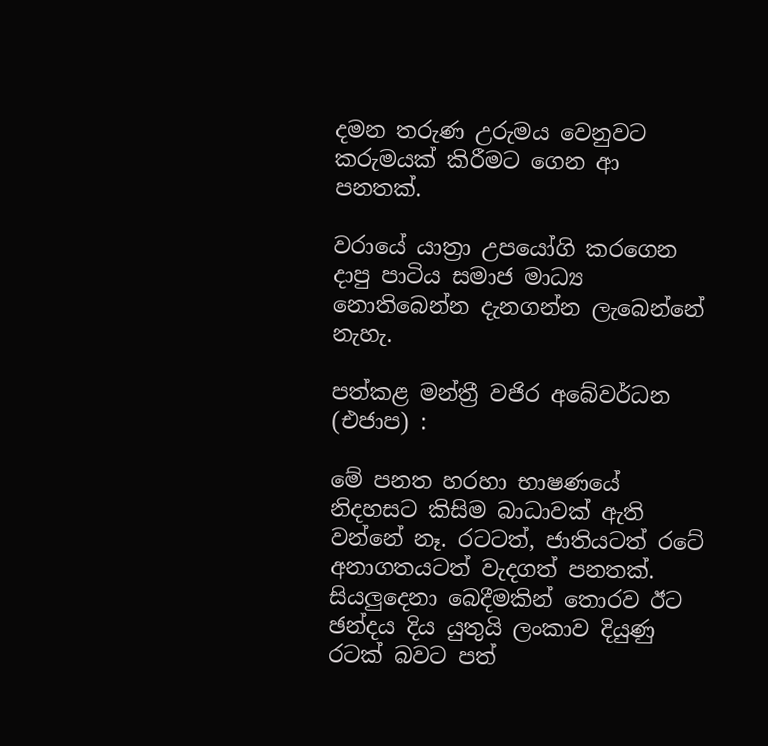දමන තරුණ උරුමය වෙනුවට කරුමයක් කිරීමට ගෙන ආ පනතක්.

වරායේ යාත්‍රා උපයෝගි කරගෙන දාපු පාටිය සමාජ මාධ්‍ය නොතිබෙන්න දැනගන්න ලැබෙන්නේ නැහැ.

පත්කළ මන්ත්‍රී වජිර අබේවර්ධන (එජාප) :

මේ පනත හරහා භාෂණයේ නිදහසට කිසිම බාධාවක් ඇති වන්නේ නෑ. රටටත්, ජාතියටත් රටේ අනාගතයටත් වැදගත් පනතක්. සියලුදෙනා බෙදීමකින් තොරව ඊට ඡන්දය දිය යුතුයි ලංකාව දියුණු රටක් බවට පත්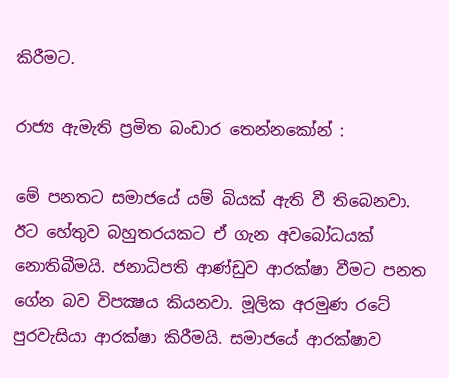කිරීමට.

රාජ්‍ය ඇමැති ප්‍රමිත බංඩාර තෙන්නකෝන් :

මේ පනතට සමාජයේ යම් බියක් ඇති වී තිබෙනවා. ඊට හේතුව බහුතරයකට ඒ ගැන අවබෝධයක් නොතිබීමයි. ජනාධිපති ආණ්ඩුව ආරක්ෂා වීමට පනත ගේන බව විපක්‍ෂය කියනවා. මූලික අරමුණ රටේ පුරවැසියා ආරක්ෂා කිරීමයි. සමාජයේ ආරක්ෂාව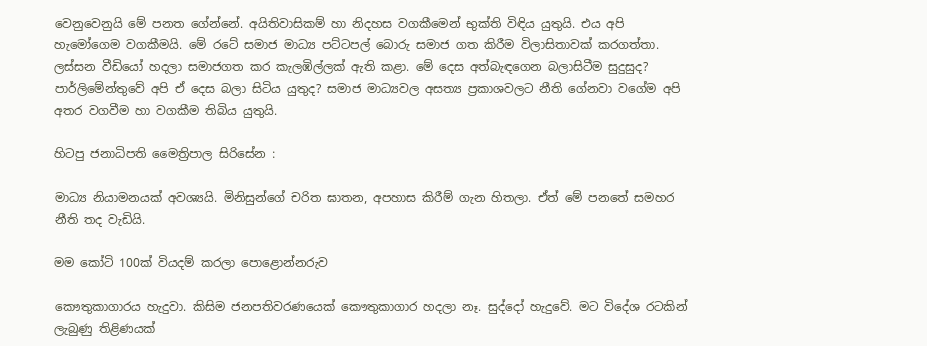වෙනුවෙනුයි මේ පනත ගේන්නේ. අයිතිවාසිකම් හා නිදහස වගකීමෙන් භුක්ති විඳිය යුතුයි. එය අපි හැමෝගෙම වගකීමයි. මේ රටේ සමාජ මාධ්‍ය පට්ටපල් බොරු සමාජ ගත කිරීම විලාසිතාවක් කරගත්තා. ලස්සන වීඩියෝ හදලා සමාජගත කර කැලඹිල්ලක් ඇති කළා. මේ දෙස අත්බැඳගෙන බලාසිටීම සුදුසුද? පාර්ලිමේන්තුවේ අපි ඒ දෙස බලා සිටිය යුතුද? සමාජ මාධ්‍යවල අසත්‍ය ප්‍රකාශවලට නීති ගේනවා වගේම අපි අතර වගවීම හා වගකීම තිබිය යුතුයි.

හිටපු ජනාධිපති මෛත්‍රිපාල සිරිසේන :

මාධ්‍ය නියාමනයක් අවශ්‍යයි. මිනිසුන්ගේ චරිත ඝාතන, අපහාස කිරීම් ගැන හිතලා. ඒත් මේ පනතේ සමහර නීති තද වැඩියි.

මම කෝටි 100ක් වියදම් කරලා පොළොන්නරුව

කෞතුකාගාරය හැදුවා. කිසිම ජනපතිවරණයෙක් කෞතුකාගාර හදලා නෑ. සුද්දෝ හැදුවේ. මට විදේශ රටකින් ලැබුණු තිළිණයක්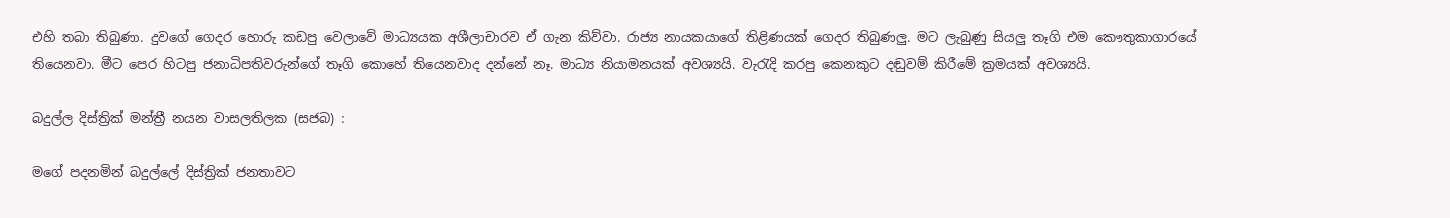එහි තබා තිබුණා. දුවගේ ගෙදර හොරු කඩපු වෙලාවේ මාධ්‍යයක අශීලාචාරව ඒ ගැන කිව්වා. රාජ්‍ය නායකයාගේ තිළිණයක් ගෙදර තිබුණලු. මට ලැබුණු සියලු තෑගි එම කෞතුකාගාරයේ තියෙනවා. මීට පෙර හිටපු ජනාධිපතිවරුන්ගේ තෑගි කොහේ තියෙනවාද දන්නේ නෑ. මාධ්‍ය නියාමනයක් අවශ්‍යයි. වැරැදි කරපු කෙනකුට දඬුවම් කිරීමේ ක්‍රමයක් අවශ්‍යයි.

බදුල්ල දිස්ත්‍රික් මන්ත්‍රී නයන වාසලතිලක (සජබ) :

මගේ පදනමින් බදුල්ලේ දිස්ත්‍රික් ජනතාවට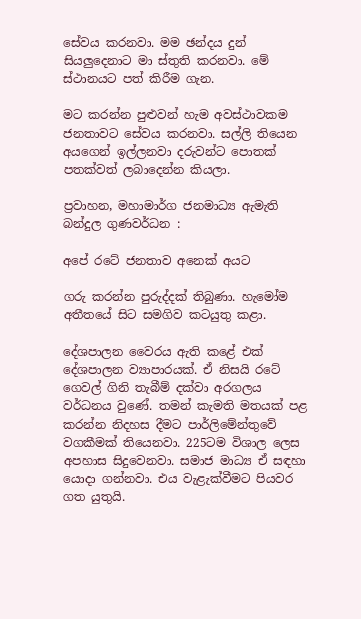සේවය කරනවා. මම ඡන්දය දුන් සියලුදෙනාට මා ස්තුති කරනවා. මේ ස්ථානයට පත් කිරීම ගැන.

මට කරන්න පුළුවන් හැම අවස්ථාවකම ජනතාවට සේවය කරනවා. සල්ලි තියෙන අයගෙන් ඉල්ලනවා දරුවන්ට පොතක් පතක්වත් ලබාදෙන්න කියලා.

ප්‍රවාහන, මහාමාර්ග ජනමාධ්‍ය ඇමැති බන්දුල ගුණවර්ධන :

අපේ රටේ ජනතාව අනෙක් අයට

ගරු කරන්න පුරුද්දක් තිබුණා. හැමෝම අතීතයේ සිට සමගිව කටයුතු කළා.

දේශපාලන වෛරය ඇති කළේ එක් දේශපාලන ව්‍යාපාරයක්. ඒ නිසයි රටේ ගෙවල් ගිනි තැබීම් දක්වා අරගලය වර්ධනය වුණේ. තමන් කැමති මතයක් පළ කරන්න නිදහස දීමට පාර්ලිමේන්තුවේ වගකීමක් තියෙනවා. 225ටම විශාල ලෙස අපහාස සිදුවෙනවා. සමාජ මාධ්‍ය ඒ සඳහා යොදා ගන්නවා. එය වැළැක්වීමට පියවර ගත යුතුයි.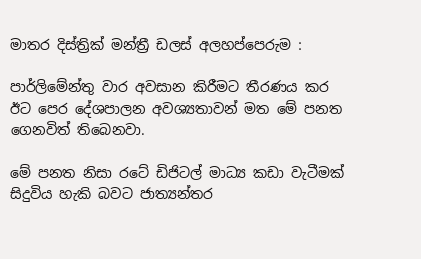මාතර දිස්ත්‍රික් මන්ත්‍රී ඩලස් අලහප්පෙරුම :

පාර්ලිමේන්තු වාර අවසාන කිරීමට තීරණය කර ඊට පෙර දේශපාලන අවශ්‍යතාවන් මත මේ පනත ගෙනවිත් තිබෙනවා.

මේ පනත නිසා රටේ ඩිජිටල් මාධ්‍ය කඩා වැටීමක් සිදුවිය හැකි බවට ජාත්‍යන්තර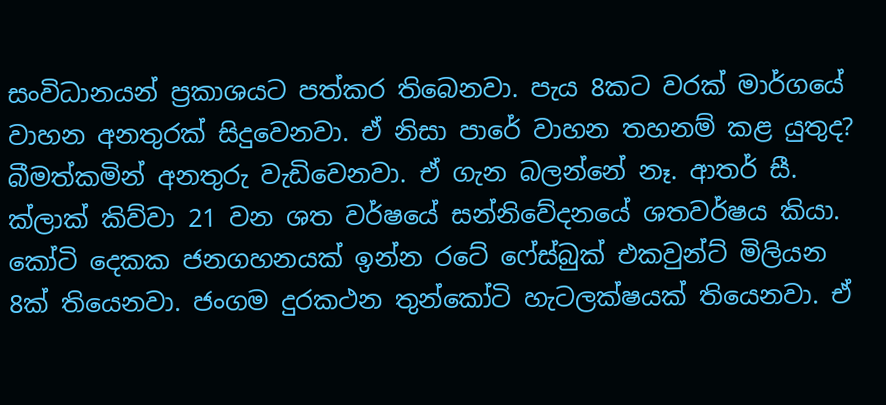සංවිධානයන් ප්‍රකාශයට පත්කර තිබෙනවා. පැය 8කට වරක් මාර්ගයේ වාහන අනතුරක් සිදුවෙනවා. ඒ නිසා පාරේ වාහන තහනම් කළ යුතුද? බීමත්කමින් අනතුරු වැඩිවෙනවා. ඒ ගැන බලන්නේ නෑ. ආතර් සී. ක්ලාක් කිව්වා 21 වන ශත වර්ෂයේ සන්නිවේදනයේ ශතවර්ෂය කියා. කෝටි දෙකක ජනගහනයක් ඉන්න රටේ ෆේස්බුක් එකවුන්ට් මිලියන 8ක් තියෙනවා. ජංගම දුරකථන තුන්කෝටි හැටලක්ෂයක් තියෙනවා. ඒ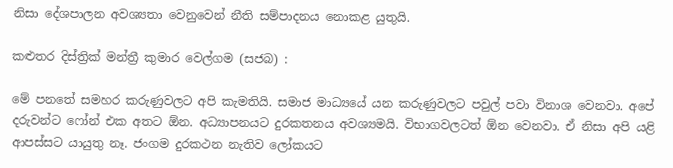නිසා දේශපාලන අවශ්‍යතා වෙනුවෙන් නීති සම්පාදනය නොකළ යුතුයි.

කළුතර දිස්ත්‍රික් මන්ත්‍රී කුමාර වෙල්ගම (සජබ) :

මේ පනතේ සමහර කරුණුවලට අපි කැමතියි. සමාජ මාධ්‍යයේ යන කරුණුවලට පවුල් පවා විනාශ වෙනවා. අපේ දරුවන්ට ෆෝන් එක අතට ඕන. අධ්‍යාපනයට දුරකතනය අවශ්‍යමයි. විභාගවලටත් ඕන වෙනවා. ඒ නිසා අපි යළි ආපස්සට යායුතු නෑ. ජංගම දුරකථන නැතිව ලෝකයට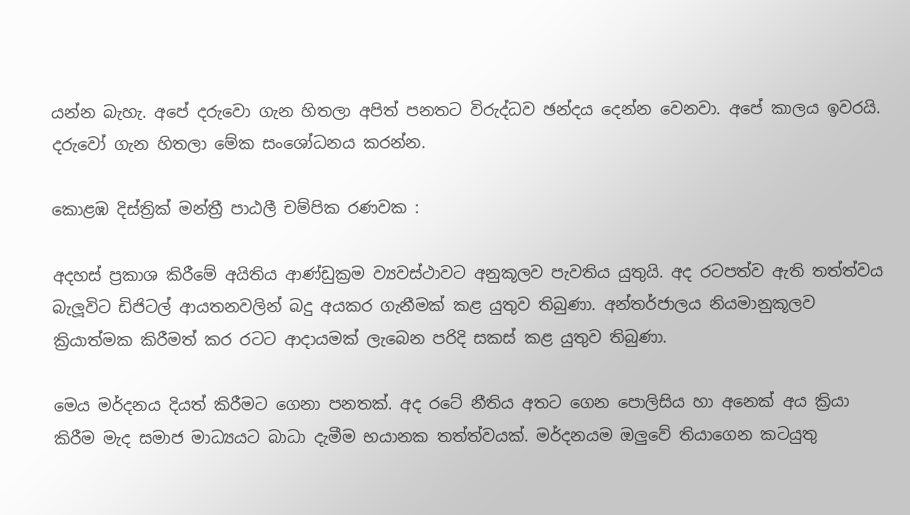යන්න බැහැ. අපේ දරුවො ගැන හිතලා අපිත් පනතට විරුද්ධව ඡන්දය දෙන්න වෙනවා. අපේ කාලය ඉවරයි. දරුවෝ ගැන හිතලා මේක සංශෝධනය කරන්න.

කොළඹ දිස්ත්‍රික් මන්ත්‍රී පාඨලී චම්පික රණවක :

අදහස් ප්‍රකාශ කිරීමේ අයිතිය ආණ්ඩුක්‍රම ව්‍යවස්ථාවට අනුකූලව පැවතිය යුතුයි. අද රටපත්ව ඇති තත්ත්වය බැලූවිට ඩිජිටල් ආයතනවලින් බදු අයකර ගැනීමක් කළ යුතුව තිබුණා. අන්තර්ජාලය නියමානුකූලව ක්‍රියාත්මක කිරීමත් කර රටට ආදායමක් ලැබෙන පරිදි සකස් කළ යුතුව තිබුණා.

මෙය මර්දනය දියත් කිරීමට ගෙනා පනතක්. අද රටේ නීතිය අතට ගෙන පොලිසිය හා අනෙක් අය ක්‍රියා කිරීම මැද සමාජ මාධ්‍යයට බාධා දැමීම භයානක තත්ත්වයක්. මර්දනයම ඔලුවේ තියාගෙන කටයුතු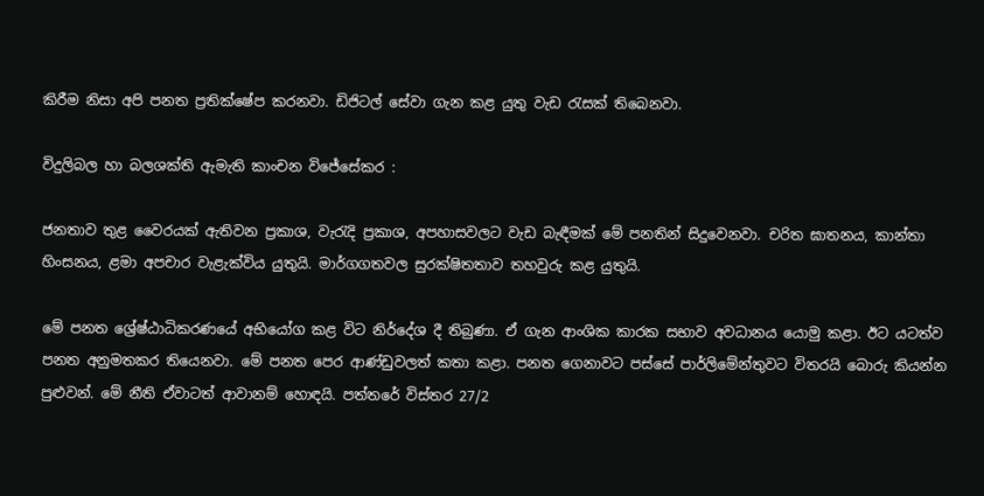කිරීම නිසා අපි පනත ප්‍රතික්ෂේප කරනවා. ඩිජිටල් සේවා ගැන කළ යුතු වැඩ රැසක් තිබෙනවා.

විදුලිබල හා බලශක්ති ඇමැති කාංචන විජේසේකර :

ජනතාව තුළ වෛරයක් ඇතිවන ප්‍රකාශ, වැරැදි ප්‍රකාශ, අපහාසවලට වැඩ බැඳීමක් මේ පනතින් සිදුවෙනවා. චරිත ඝාතනය, කාන්තා හිංසනය, ළමා අපචාර වැළැක්විය යුතුයි. මාර්ගගතවල සුරක්ෂිතතාව තහවුරු කළ යුතුයි.

මේ පනත ශ්‍රේෂ්ඨාධිකරණයේ අභියෝග කළ විට නිර්දේශ දී තිබුණා. ඒ ගැන ආංශික කාරක සභාව අවධානය යොමු කළා. ඊට යටත්ව පනත අනුමතකර තියෙනවා. මේ පනත පෙර ආණ්ඩුවලත් කතා කළා. පනත ගෙනාවට පස්සේ පාර්ලිමේන්තුවට විතරයි බොරු කියන්න පුළුවන්. මේ නීති ඒවාටත් ආවානම් හොඳයි. පත්තරේ විස්තර 27/2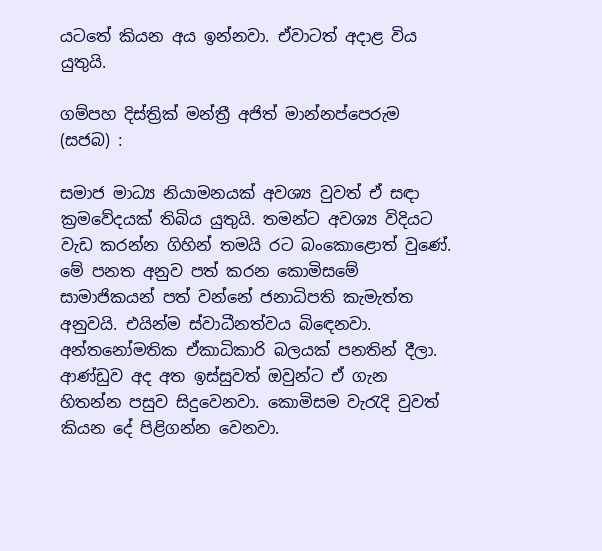යටතේ කියන අය ඉන්නවා. ඒවාටත් අදාළ විය යුතුයි.

ගම්පහ දිස්ත්‍රික් මන්ත්‍රී අජිත් මාන්නප්පෙරුම (සජබ) :

සමාජ මාධ්‍ය නියාමනයක් අවශ්‍ය වුවත් ඒ සඳා ක්‍රමවේදයක් තිබිය යුතුයි. තමන්ට අවශ්‍ය විදියට වැඩ කරන්න ගිහින් තමයි රට බංකොළොත් වුණේ. මේ පනත අනුව පත් කරන කොමිසමේ සාමාජිකයන් පත් වන්නේ ජනාධිපති කැමැත්ත අනුවයි. එයින්ම ස්වාධීනත්වය බිඳෙනවා. අන්තනෝමතික ඒකාධිකාරි බලයක් පනතින් දීලා. ආණ්ඩුව අද අත ඉස්සුවත් ඔවුන්ට ඒ ගැන හිතන්න පසුව සිදුවෙනවා. කොමිසම වැරැදි වුවත් කියන දේ පිළිගන්න වෙනවා.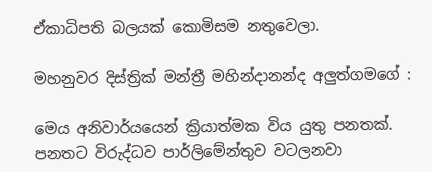ඒකාධිපති බලයක් කොමිසම නතුවෙලා.

මහනුවර දිස්ත්‍රික් මන්ත්‍රී මහින්දානන්ද අලුත්ගමගේ :

මෙය අනිවාර්යයෙන් ක්‍රියාත්මක විය යුතු පනතක්. පනතට විරුද්ධව පාර්ලිමේන්තුව වටලනවා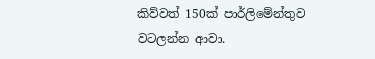කිව්වත් 150ක් පාර්ලිමේන්තුව වටලන්න ආවා.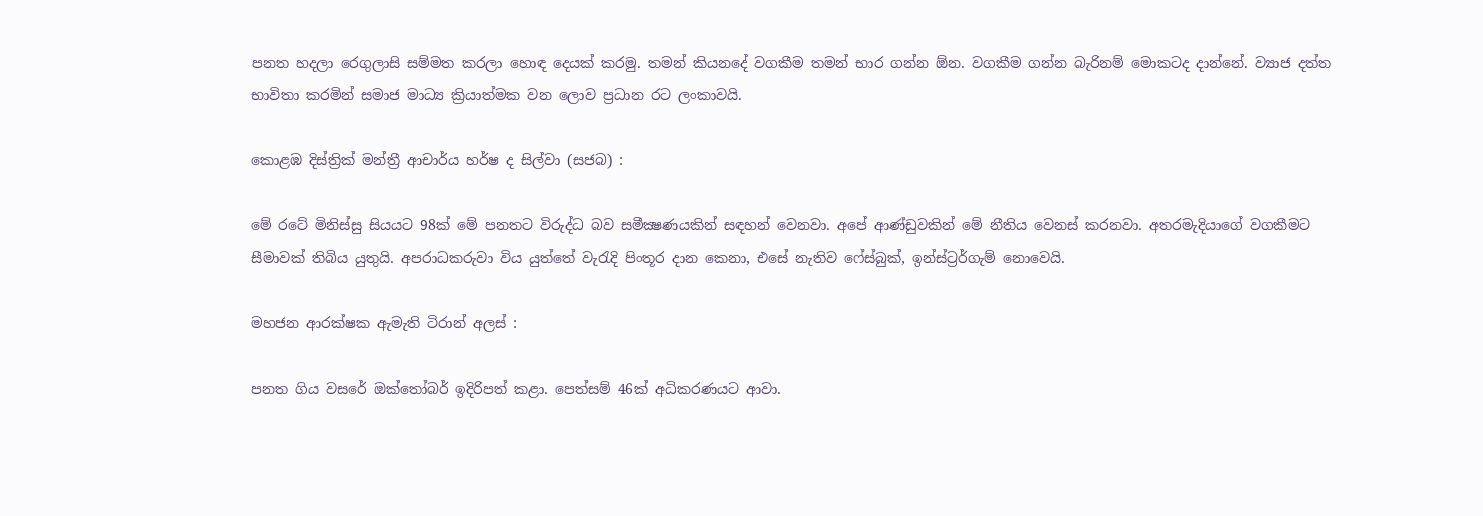පනත හදලා රෙගුලාසි සම්මත කරලා හොඳ දෙයක් කරමු. තමන් කියනදේ වගකීම තමන් භාර ගන්න ඕන. වගකීම ගන්න බැරිනම් මොකටද දාන්නේ. ව්‍යාජ දත්ත භාවිතා කරමින් සමාජ මාධ්‍ය ක්‍රියාත්මක වන ලොව ප්‍රධාන රට ලංකාවයි.

කොළඹ දිස්ත්‍රික් මන්ත්‍රී ආචාර්ය හර්ෂ ද සිල්වා (සජබ) :

මේ රටේ මිනිස්සු සියයට 98ක් මේ පනතට විරුද්ධ බව සමීක්‍ෂණයකින් සඳහන් වෙනවා. අපේ ආණ්ඩුවකින් මේ නීතිය වෙනස් කරනවා. අතරමැදියාගේ වගකීමට සීමාවක් තිබිය යුතුයි. අපරාධකරුවා විය යුත්තේ වැරැදි පිංතූර දාන කෙනා, එසේ නැතිව ෆේස්බුක්, ඉන්ස්ට්‍රර්ගැම් නොවෙයි.

මහජන ආරක්ෂක ඇමැති ටිරාන් අලස් :

පනත ගිය වසරේ ඔක්තෝබර් ඉදිරිපත් කළා. පෙත්සම් 46ක් අධිකරණයට ආවා.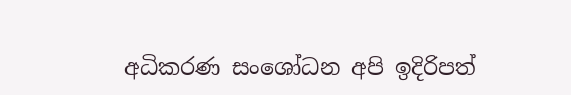අධිකරණ සංශෝධන අපි ඉදිරිපත්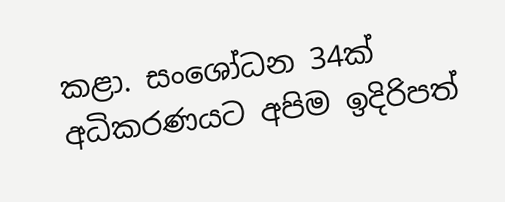කළා. සංශෝධන 34ක් අධිකරණයට අපිම ඉදිරිපත්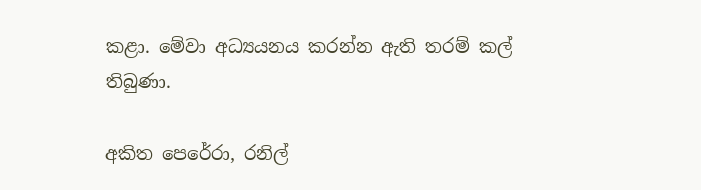කළා. මේවා අධ්‍යයනය කරන්න ඇති තරම් කල් තිබුණා.

අකිත පෙරේරා, රනිල්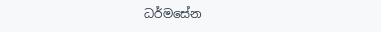ධර්මසේන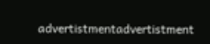advertistmentadvertistment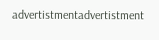advertistmentadvertistment